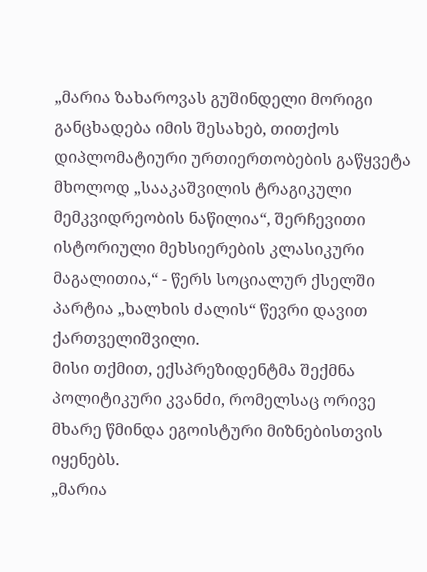„მარია ზახაროვას გუშინდელი მორიგი განცხადება იმის შესახებ, თითქოს დიპლომატიური ურთიერთობების გაწყვეტა მხოლოდ „სააკაშვილის ტრაგიკული მემკვიდრეობის ნაწილია“, შერჩევითი ისტორიული მეხსიერების კლასიკური მაგალითია,“ - წერს სოციალურ ქსელში პარტია „ხალხის ძალის“ წევრი დავით ქართველიშვილი.
მისი თქმით, ექსპრეზიდენტმა შექმნა პოლიტიკური კვანძი, რომელსაც ორივე მხარე წმინდა ეგოისტური მიზნებისთვის იყენებს.
„მარია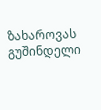ზახაროვას გუშინდელი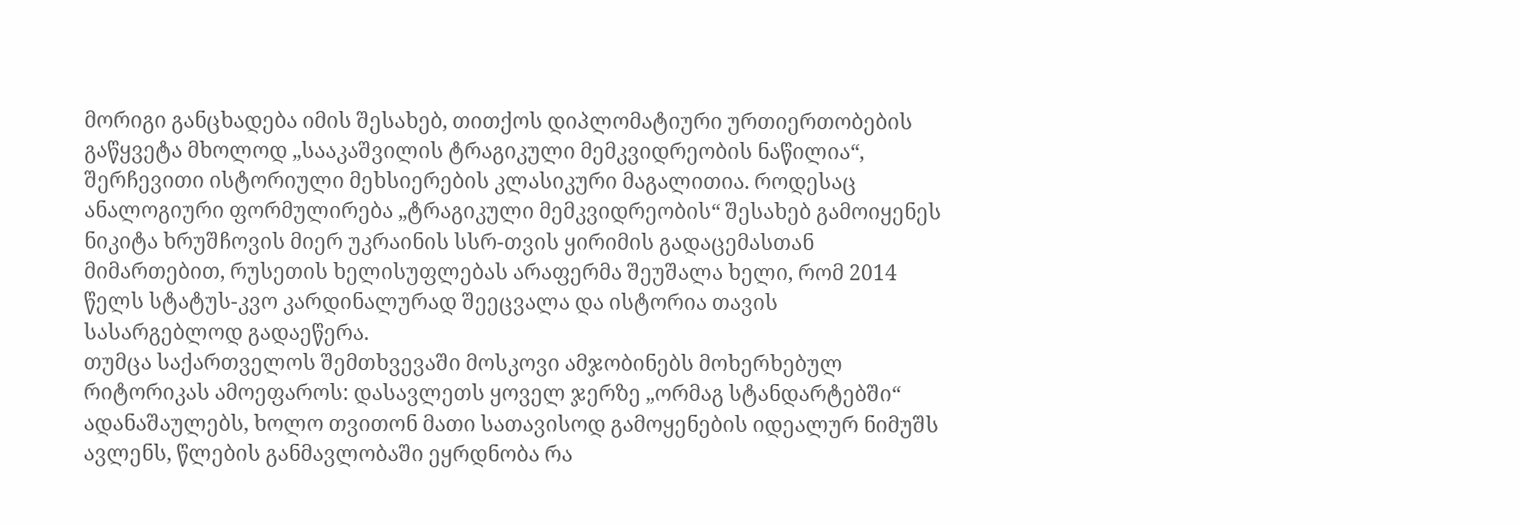მორიგი განცხადება იმის შესახებ, თითქოს დიპლომატიური ურთიერთობების გაწყვეტა მხოლოდ „სააკაშვილის ტრაგიკული მემკვიდრეობის ნაწილია“, შერჩევითი ისტორიული მეხსიერების კლასიკური მაგალითია. როდესაც ანალოგიური ფორმულირება „ტრაგიკული მემკვიდრეობის“ შესახებ გამოიყენეს ნიკიტა ხრუშჩოვის მიერ უკრაინის სსრ-თვის ყირიმის გადაცემასთან მიმართებით, რუსეთის ხელისუფლებას არაფერმა შეუშალა ხელი, რომ 2014 წელს სტატუს-კვო კარდინალურად შეეცვალა და ისტორია თავის სასარგებლოდ გადაეწერა.
თუმცა საქართველოს შემთხვევაში მოსკოვი ამჯობინებს მოხერხებულ რიტორიკას ამოეფაროს: დასავლეთს ყოველ ჯერზე „ორმაგ სტანდარტებში“ ადანაშაულებს, ხოლო თვითონ მათი სათავისოდ გამოყენების იდეალურ ნიმუშს ავლენს, წლების განმავლობაში ეყრდნობა რა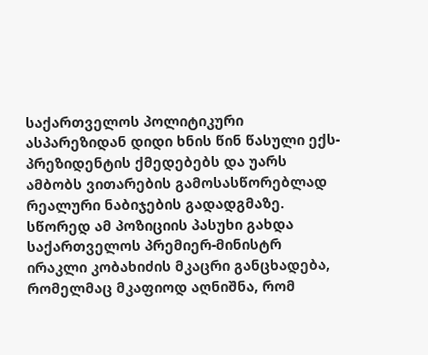საქართველოს პოლიტიკური ასპარეზიდან დიდი ხნის წინ წასული ექს-პრეზიდენტის ქმედებებს და უარს ამბობს ვითარების გამოსასწორებლად რეალური ნაბიჯების გადადგმაზე. სწორედ ამ პოზიციის პასუხი გახდა საქართველოს პრემიერ-მინისტრ ირაკლი კობახიძის მკაცრი განცხადება, რომელმაც მკაფიოდ აღნიშნა, რომ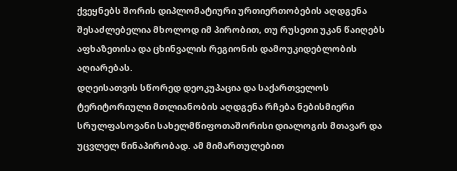ქვეყნებს შორის დიპლომატიური ურთიერთობების აღდგენა შესაძლებელია მხოლოდ იმ პირობით, თუ რუსეთი უკან წაიღებს აფხაზეთისა და ცხინვალის რეგიონის დამოუკიდებლობის აღიარებას.
დღეისათვის სწორედ დეოკუპაცია და საქართველოს ტერიტორიული მთლიანობის აღდგენა რჩება ნებისმიერი სრულფასოვანი სახელმწიფოთაშორისი დიალოგის მთავარ და უცვლელ წინაპირობად. ამ მიმართულებით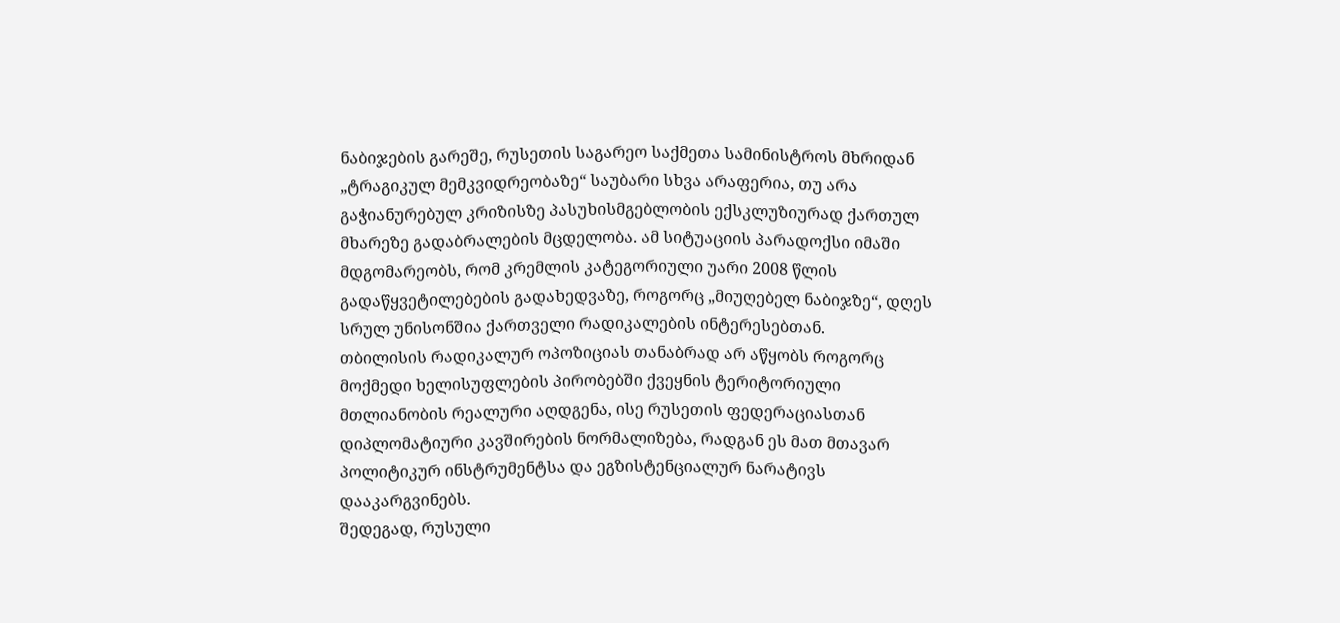ნაბიჯების გარეშე, რუსეთის საგარეო საქმეთა სამინისტროს მხრიდან „ტრაგიკულ მემკვიდრეობაზე“ საუბარი სხვა არაფერია, თუ არა გაჭიანურებულ კრიზისზე პასუხისმგებლობის ექსკლუზიურად ქართულ მხარეზე გადაბრალების მცდელობა. ამ სიტუაციის პარადოქსი იმაში მდგომარეობს, რომ კრემლის კატეგორიული უარი 2008 წლის გადაწყვეტილებების გადახედვაზე, როგორც „მიუღებელ ნაბიჯზე“, დღეს სრულ უნისონშია ქართველი რადიკალების ინტერესებთან.
თბილისის რადიკალურ ოპოზიციას თანაბრად არ აწყობს როგორც მოქმედი ხელისუფლების პირობებში ქვეყნის ტერიტორიული მთლიანობის რეალური აღდგენა, ისე რუსეთის ფედერაციასთან დიპლომატიური კავშირების ნორმალიზება, რადგან ეს მათ მთავარ პოლიტიკურ ინსტრუმენტსა და ეგზისტენციალურ ნარატივს დააკარგვინებს.
შედეგად, რუსული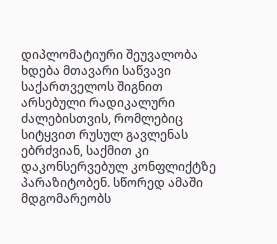დიპლომატიური შეუვალობა ხდება მთავარი საწვავი საქართველოს შიგნით არსებული რადიკალური ძალებისთვის, რომლებიც სიტყვით რუსულ გავლენას ებრძვიან, საქმით კი დაკონსერვებულ კონფლიქტზე პარაზიტობენ. სწორედ ამაში მდგომარეობს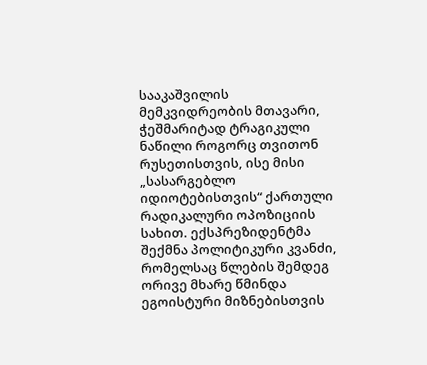სააკაშვილის მემკვიდრეობის მთავარი, ჭეშმარიტად ტრაგიკული ნაწილი როგორც თვითონ რუსეთისთვის, ისე მისი „სასარგებლო იდიოტებისთვის“ ქართული რადიკალური ოპოზიციის სახით. ექსპრეზიდენტმა შექმნა პოლიტიკური კვანძი, რომელსაც წლების შემდეგ ორივე მხარე წმინდა ეგოისტური მიზნებისთვის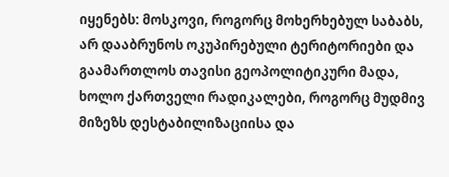იყენებს: მოსკოვი, როგორც მოხერხებულ საბაბს, არ დააბრუნოს ოკუპირებული ტერიტორიები და გაამართლოს თავისი გეოპოლიტიკური მადა, ხოლო ქართველი რადიკალები, როგორც მუდმივ მიზეზს დესტაბილიზაციისა და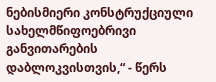ნებისმიერი კონსტრუქციული სახელმწიფოებრივი განვითარების დაბლოკვისთვის,“ - წერს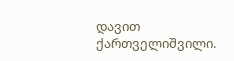დავით ქართველიშვილი.